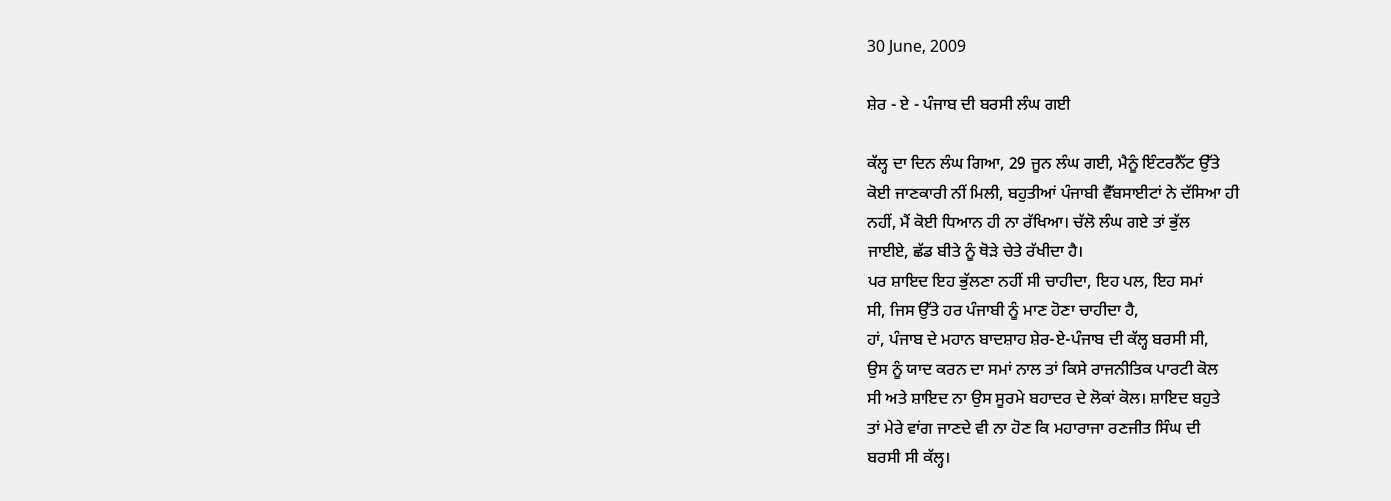30 June, 2009

ਸ਼ੇਰ - ਏ - ਪੰਜਾਬ ਦੀ ਬਰਸੀ ਲੰਘ ਗਈ

ਕੱਲ੍ਹ ਦਾ ਦਿਨ ਲੰਘ ਗਿਆ, 29 ਜੂਨ ਲੰਘ ਗਈ, ਮੈਨੂੰ ਇੰਟਰਨੈੱਟ ਉੱਤੇ
ਕੋਈ ਜਾਣਕਾਰੀ ਨੀਂ ਮਿਲੀ, ਬਹੁਤੀਆਂ ਪੰਜਾਬੀ ਵੈੱਬਸਾਈਟਾਂ ਨੇ ਦੱਸਿਆ ਹੀ
ਨਹੀਂ, ਮੈਂ ਕੋਈ ਧਿਆਨ ਹੀ ਨਾ ਰੱਖਿਆ। ਚੱਲੋ ਲੰਘ ਗਏ ਤਾਂ ਭੁੱਲ
ਜਾਈਏ, ਛੱਡ ਬੀਤੇ ਨੂੰ ਥੋੜੇ ਚੇਤੇ ਰੱਖੀਦਾ ਹੈ।
ਪਰ ਸ਼ਾਇਦ ਇਹ ਭੁੱਲਣਾ ਨਹੀਂ ਸੀ ਚਾਹੀਦਾ, ਇਹ ਪਲ, ਇਹ ਸਮਾਂ
ਸੀ, ਜਿਸ ਉੱਤੇ ਹਰ ਪੰਜਾਬੀ ਨੂੰ ਮਾਣ ਹੋਣਾ ਚਾਹੀਦਾ ਹੈ,
ਹਾਂ, ਪੰਜਾਬ ਦੇ ਮਹਾਨ ਬਾਦਸ਼ਾਹ ਸ਼ੇਰ-ਏ-ਪੰਜਾਬ ਦੀ ਕੱਲ੍ਹ ਬਰਸੀ ਸੀ,
ਉਸ ਨੂੰ ਯਾਦ ਕਰਨ ਦਾ ਸਮਾਂ ਨਾਲ ਤਾਂ ਕਿਸੇ ਰਾਜਨੀਤਿਕ ਪਾਰਟੀ ਕੋਲ
ਸੀ ਅਤੇ ਸ਼ਾਇਦ ਨਾ ਉਸ ਸੂਰਮੇ ਬਹਾਦਰ ਦੇ ਲੋਕਾਂ ਕੋਲ। ਸ਼ਾਇਦ ਬਹੁਤੇ
ਤਾਂ ਮੇਰੇ ਵਾਂਗ ਜਾਣਦੇ ਵੀ ਨਾ ਹੋਣ ਕਿ ਮਹਾਰਾਜਾ ਰਣਜੀਤ ਸਿੰਘ ਦੀ
ਬਰਸੀ ਸੀ ਕੱਲ੍ਹ।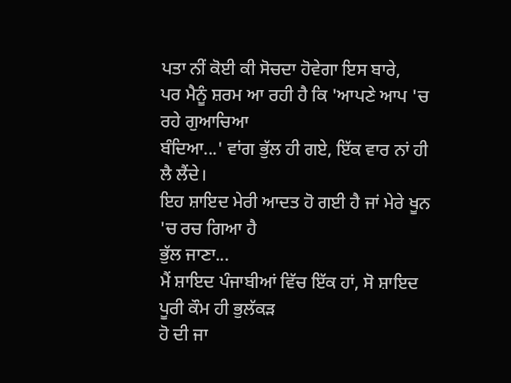ਪਤਾ ਨੀਂ ਕੋਈ ਕੀ ਸੋਚਦਾ ਹੋਵੇਗਾ ਇਸ ਬਾਰੇ,
ਪਰ ਮੈਨੂੰ ਸ਼ਰਮ ਆ ਰਹੀ ਹੈ ਕਿ 'ਆਪਣੇ ਆਪ 'ਚ ਰਹੇ ਗੁਆਚਿਆ
ਬੰਦਿਆ...' ਵਾਂਗ ਭੁੱਲ ਹੀ ਗਏ, ਇੱਕ ਵਾਰ ਨਾਂ ਹੀ ਲੈ ਲੈਂਦੇ।
ਇਹ ਸ਼ਾਇਦ ਮੇਰੀ ਆਦਤ ਹੋ ਗਈ ਹੈ ਜਾਂ ਮੇਰੇ ਖੂਨ 'ਚ ਰਚ ਗਿਆ ਹੈ
ਭੁੱਲ ਜਾਣਾ...
ਮੈਂ ਸ਼ਾਇਦ ਪੰਜਾਬੀਆਂ ਵਿੱਚ ਇੱਕ ਹਾਂ, ਸੋ ਸ਼ਾਇਦ ਪੂਰੀ ਕੌਮ ਹੀ ਭੁਲੱਕੜ
ਹੋ ਦੀ ਜਾ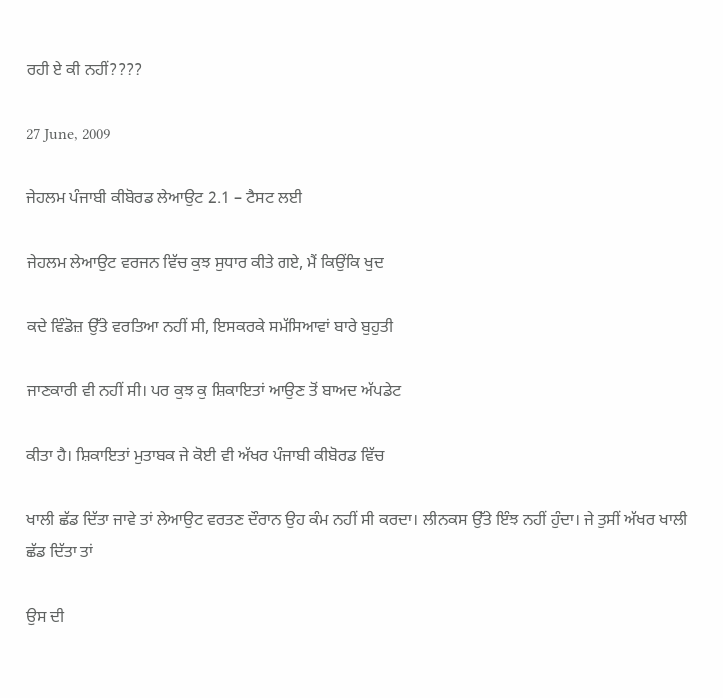ਰਹੀ ਏ ਕੀ ਨਹੀਂ????

27 June, 2009

ਜੇਹਲਮ ਪੰਜਾਬੀ ਕੀਬੋਰਡ ਲੇਆਉਟ 2.1 – ਟੈਸਟ ਲਈ

ਜੇਹਲਮ ਲੇਆਉਟ ਵਰਜਨ ਵਿੱਚ ਕੁਝ ਸੁਧਾਰ ਕੀਤੇ ਗਏ, ਮੈਂ ਕਿਉਂਕਿ ਖੁਦ

ਕਦੇ ਵਿੰਡੋਜ਼ ਉੱਤੇ ਵਰਤਿਆ ਨਹੀਂ ਸੀ, ਇਸਕਰਕੇ ਸਮੱਸਿਆਵਾਂ ਬਾਰੇ ਬੁਹੁਤੀ

ਜਾਣਕਾਰੀ ਵੀ ਨਹੀਂ ਸੀ। ਪਰ ਕੁਝ ਕੁ ਸ਼ਿਕਾਇਤਾਂ ਆਉਣ ਤੋਂ ਬਾਅਦ ਅੱਪਡੇਟ

ਕੀਤਾ ਹੈ। ਸ਼ਿਕਾਇਤਾਂ ਮੁਤਾਬਕ ਜੇ ਕੋਈ ਵੀ ਅੱਖਰ ਪੰਜਾਬੀ ਕੀਬੋਰਡ ਵਿੱਚ

ਖਾਲੀ ਛੱਡ ਦਿੱਤਾ ਜਾਵੇ ਤਾਂ ਲੇਆਉਟ ਵਰਤਣ ਦੌਰਾਨ ਉਹ ਕੰਮ ਨਹੀਂ ਸੀ ਕਰਦਾ। ਲੀਨਕਸ ਉੱਤੇ ਇੰਝ ਨਹੀਂ ਹੁੰਦਾ। ਜੇ ਤੁਸੀਂ ਅੱਖਰ ਖਾਲੀ ਛੱਡ ਦਿੱਤਾ ਤਾਂ

ਉਸ ਦੀ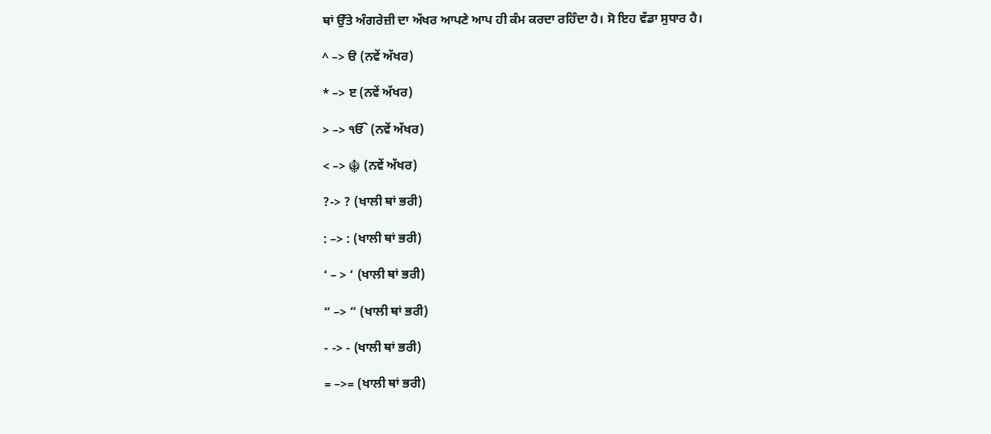ਥਾਂ ਉੱਤੇ ਅੰਗਰੇਜ਼ੀ ਦਾ ਅੱਖਰ ਆਪਣੇ ਆਪ ਹੀ ਕੰਮ ਕਰਦਾ ਰਹਿੰਦਾ ਹੈ। ਸੋ ਇਹ ਵੱਡਾ ਸੁਧਾਰ ਹੈ।

^ –> ੳ (ਨਵੇਂ ਅੱਖਰ)

* –> ੲ (ਨਵੇਂ ਅੱਖਰ)

> –> ੴ (ਨਵੇਂ ਅੱਖਰ)

< –> ☬ (ਨਵੇਂ ਅੱਖਰ)

?-> ? (ਖਾਲੀ ਥਾਂ ਭਰੀ)

: –> : (ਖਾਲੀ ਥਾਂ ਭਰੀ)

‘ – > ‘ (ਖਾਲੀ ਥਾਂ ਭਰੀ)

“ –> “ (ਖਾਲੀ ਥਾਂ ਭਰੀ)

- -> - (ਖਾਲੀ ਥਾਂ ਭਰੀ)

= –>= (ਖਾਲੀ ਥਾਂ ਭਰੀ)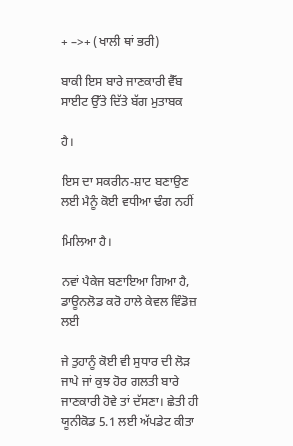+ –>+ (ਖਾਲੀ ਥਾਂ ਭਰੀ)

ਬਾਕੀ ਇਸ ਬਾਰੇ ਜਾਣਕਾਰੀ ਵੈੱਬ ਸਾਈਟ ਉੱਤੇ ਦਿੱਤੇ ਬੱਗ ਮੁਤਾਬਕ

ਹੈ।

ਇਸ ਦਾ ਸਕਰੀਨ-ਸ਼ਾਟ ਬਣਾਉਣ ਲਈ ਮੈਨੂੰ ਕੋਈ ਵਧੀਆ ਢੰਗ ਨਹੀਂ

ਮਿਲਿਆ ਹੈ।

ਨਵਾਂ ਪੈਕੇਜ ਬਣਾਇਆ ਗਿਆ ਹੈ, ਡਾਊਨਲੋਡ ਕਰੋ ਹਾਲੇ ਕੇਵਲ ਵਿੰਡੋਜ਼ ਲਈ

ਜੇ ਤੁਹਾਨੂੰ ਕੋਈ ਵੀ ਸੁਧਾਰ ਦੀ ਲੋੜ ਜਾਪੇ ਜਾਂ ਕੁਝ ਹੋਰ ਗਲਤੀ ਬਾਰੇ ਜਾਣਕਾਰੀ ਹੋਵੇ ਤਾਂ ਦੱਸਣਾ। ਛੇਤੀ ਹੀ ਯੂਨੀਕੋਡ 5.1 ਲਈ ਅੱਪਡੇਟ ਕੀਤਾ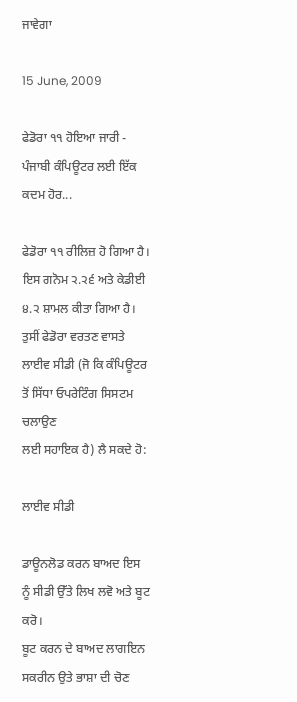ਜਾਵੇਗਾ

15 June, 2009

ਫੇਡੋਰਾ ੧੧ ਹੋਇਆ ਜਾਰੀ - ਪੰਜਾਬੀ ਕੰਪਿਊਟਰ ਲਈ ਇੱਕ ਕਦਮ ਹੋਰ...

ਫੇਡੋਰਾ ੧੧ ਰੀਲਿਜ਼ ਹੋ ਗਿਆ ਹੈ। ਇਸ ਗਨੋਮ ੨.੨੬ ਅਤੇ ਕੇਡੀਈ ੪.੨ ਸ਼ਾਮਲ ਕੀਤਾ ਗਿਆ ਹੈ।
ਤੁਸੀਂ ਫੇਡੋਰਾ ਵਰਤਣ ਵਾਸਤੇ ਲਾਈਵ ਸੀਡੀ (ਜੋ ਕਿ ਕੰਪਿਊਟਰ ਤੋਂ ਸਿੱਧਾ ਓਪਰੇਟਿੰਗ ਸਿਸਟਮ ਚਲਾਉਣ
ਲਈ ਸਹਾਇਕ ਹੈ) ਲੈ ਸਕਦੇ ਹੋ:

ਲਾਈਵ ਸੀਡੀ

ਡਾਊਨਲੋਡ ਕਰਨ ਬਾਅਦ ਇਸ ਨੂੰ ਸੀਡੀ ਉੱਤੇ ਲਿਖ ਲਵੋ ਅਤੇ ਬੂਟ ਕਰੋ।
ਬੂਟ ਕਰਨ ਦੇ ਬਾਅਦ ਲਾਗਇਨ ਸਕਰੀਨ ਉਤੇ ਭਾਸ਼ਾ ਦੀ ਚੋਣ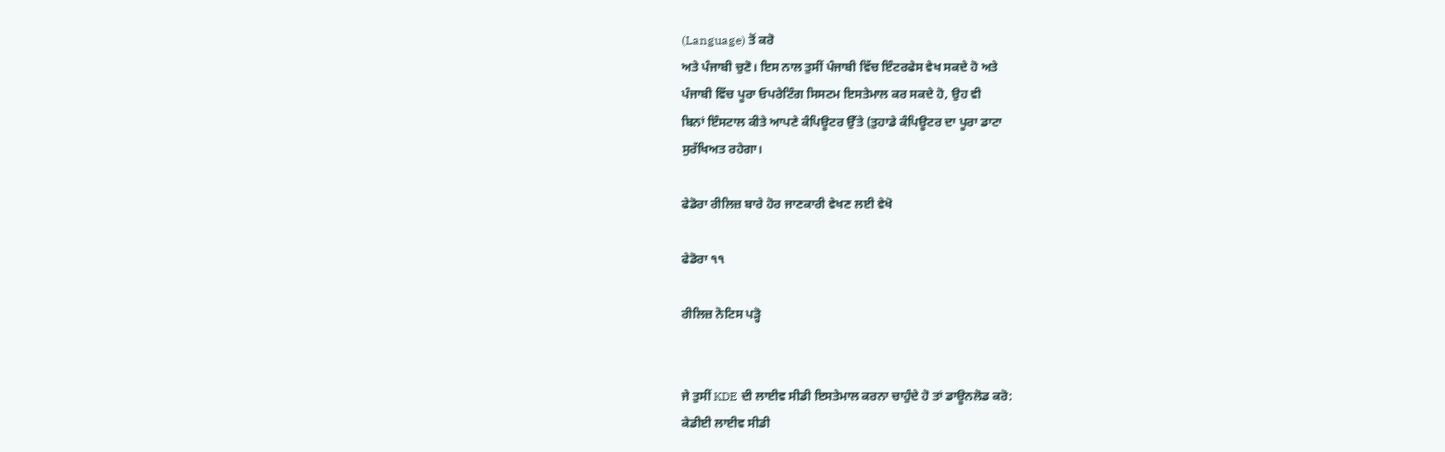(Language) ਤੋਂ ਕਰੋ
ਅਤੇ ਪੰਜਾਬੀ ਚੁਣੋ। ਇਸ ਨਾਲ ਤੁਸੀਂ ਪੰਜਾਬੀ ਵਿੱਚ ਇੰਟਰਫੇਸ ਵੇਖ ਸਕਦੇ ਹੋ ਅਤੇ
ਪੰਜਾਬੀ ਵਿੱਚ ਪੂਰਾ ਓਪਰੇਟਿੰਗ ਸਿਸਟਮ ਇਸਤੇਮਾਲ ਕਰ ਸਕਦੇ ਹੋ, ਉਹ ਵੀ
ਬਿਨਾਂ ਇੰਸਟਾਲ ਕੀਤੇ ਆਪਣੇ ਕੰਪਿਊਟਰ ਉੱਤੇ (ਤੁਹਾਡੇ ਕੰਪਿਊਟਰ ਦਾ ਪੂਰਾ ਡਾਟਾ
ਸੁਰੱਖਿਅਤ ਰਹੇਗਾ।

ਫੇਡੋਰਾ ਰੀਲਿਜ਼ ਬਾਰੇ ਹੋਰ ਜਾਣਕਾਰੀ ਵੇਖਣ ਲਈ ਵੇਖੋ

ਫੇਡੋਰਾ ੧੧

ਰੀਲਿਜ਼ ਨੋਟਿਸ ਪੜ੍ਹੋ


ਜੇ ਤੁਸੀਂ KDE ਦੀ ਲਾਈਵ ਸੀਡੀ ਇਸਤੇਮਾਲ ਕਰਨਾ ਚਾਹੁੰਦੇ ਹੋ ਤਾਂ ਡਾਊਨਲੋਡ ਕਰੋ:
ਕੇਡੀਈ ਲਾਈਵ ਸੀਡੀ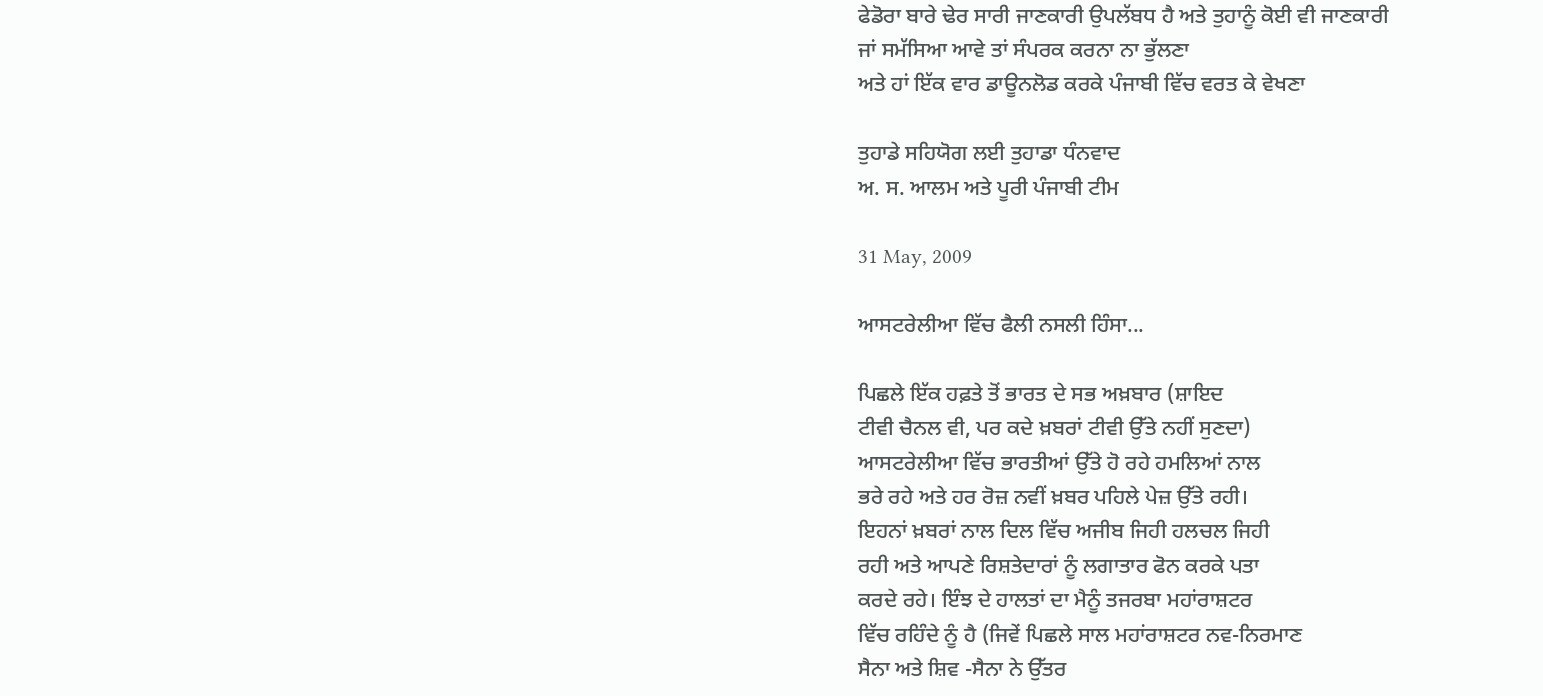ਫੇਡੋਰਾ ਬਾਰੇ ਢੇਰ ਸਾਰੀ ਜਾਣਕਾਰੀ ਉਪਲੱਬਧ ਹੈ ਅਤੇ ਤੁਹਾਨੂੰ ਕੋਈ ਵੀ ਜਾਣਕਾਰੀ
ਜਾਂ ਸਮੱਸਿਆ ਆਵੇ ਤਾਂ ਸੰਪਰਕ ਕਰਨਾ ਨਾ ਭੁੱਲਣਾ
ਅਤੇ ਹਾਂ ਇੱਕ ਵਾਰ ਡਾਊਨਲੋਡ ਕਰਕੇ ਪੰਜਾਬੀ ਵਿੱਚ ਵਰਤ ਕੇ ਵੇਖਣਾ

ਤੁਹਾਡੇ ਸਹਿਯੋਗ ਲਈ ਤੁਹਾਡਾ ਧੰਨਵਾਦ
ਅ. ਸ. ਆਲਮ ਅਤੇ ਪੂਰੀ ਪੰਜਾਬੀ ਟੀਮ

31 May, 2009

ਆਸਟਰੇਲੀਆ ਵਿੱਚ ਫੈਲੀ ਨਸਲੀ ਹਿੰਸਾ...

ਪਿਛਲੇ ਇੱਕ ਹਫ਼ਤੇ ਤੋਂ ਭਾਰਤ ਦੇ ਸਭ ਅਖ਼ਬਾਰ (ਸ਼ਾਇਦ
ਟੀਵੀ ਚੈਨਲ ਵੀ, ਪਰ ਕਦੇ ਖ਼ਬਰਾਂ ਟੀਵੀ ਉੱਤੇ ਨਹੀਂ ਸੁਣਦਾ)
ਆਸਟਰੇਲੀਆ ਵਿੱਚ ਭਾਰਤੀਆਂ ਉੱਤੇ ਹੋ ਰਹੇ ਹਮਲਿਆਂ ਨਾਲ
ਭਰੇ ਰਹੇ ਅਤੇ ਹਰ ਰੋਜ਼ ਨਵੀਂ ਖ਼ਬਰ ਪਹਿਲੇ ਪੇਜ਼ ਉੱਤੇ ਰਹੀ।
ਇਹਨਾਂ ਖ਼ਬਰਾਂ ਨਾਲ ਦਿਲ ਵਿੱਚ ਅਜੀਬ ਜਿਹੀ ਹਲਚਲ ਜਿਹੀ
ਰਹੀ ਅਤੇ ਆਪਣੇ ਰਿਸ਼ਤੇਦਾਰਾਂ ਨੂੰ ਲਗਾਤਾਰ ਫੋਨ ਕਰਕੇ ਪਤਾ
ਕਰਦੇ ਰਹੇ। ਇੰਝ ਦੇ ਹਾਲਤਾਂ ਦਾ ਮੈਨੂੰ ਤਜਰਬਾ ਮਹਾਂਰਾਸ਼ਟਰ
ਵਿੱਚ ਰਹਿੰਦੇ ਨੂੰ ਹੈ (ਜਿਵੇਂ ਪਿਛਲੇ ਸਾਲ ਮਹਾਂਰਾਸ਼ਟਰ ਨਵ-ਨਿਰਮਾਣ
ਸੈਨਾ ਅਤੇ ਸ਼ਿਵ -ਸੈਨਾ ਨੇ ਉੱਤਰ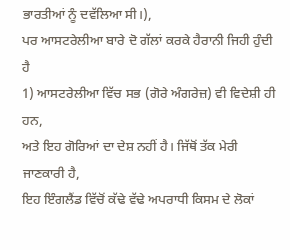ਭਾਰਤੀਆਂ ਨੂੰ ਦਵੱਲਿਆ ਸੀ।),
ਪਰ ਆਸਟਰੇਲੀਆ ਬਾਰੇ ਦੋ ਗੱਲਾਂ ਕਰਕੇ ਹੈਰਾਨੀ ਜਿਹੀ ਹੁੰਦੀ ਹੈ
1) ਆਸਟਰੇਲੀਆ ਵਿੱਚ ਸਭ (ਗੋਰੇ ਅੰਗਰੇਜ਼) ਵੀ ਵਿਦੇਸ਼ੀ ਹੀ ਹਨ,
ਅਤੇ ਇਹ ਗੋਰਿਆਂ ਦਾ ਦੇਸ਼ ਨਹੀਂ ਹੈ। ਜਿੱਥੋਂ ਤੱਕ ਮੇਰੀ ਜਾਣਕਾਰੀ ਹੈ,
ਇਹ ਇੰਗਲੈਂਡ ਵਿੱਚੋਂ ਕੱਢੇ ਵੱਢੇ ਅਪਰਾਧੀ ਕਿਸਮ ਦੇ ਲੋਕਾਂ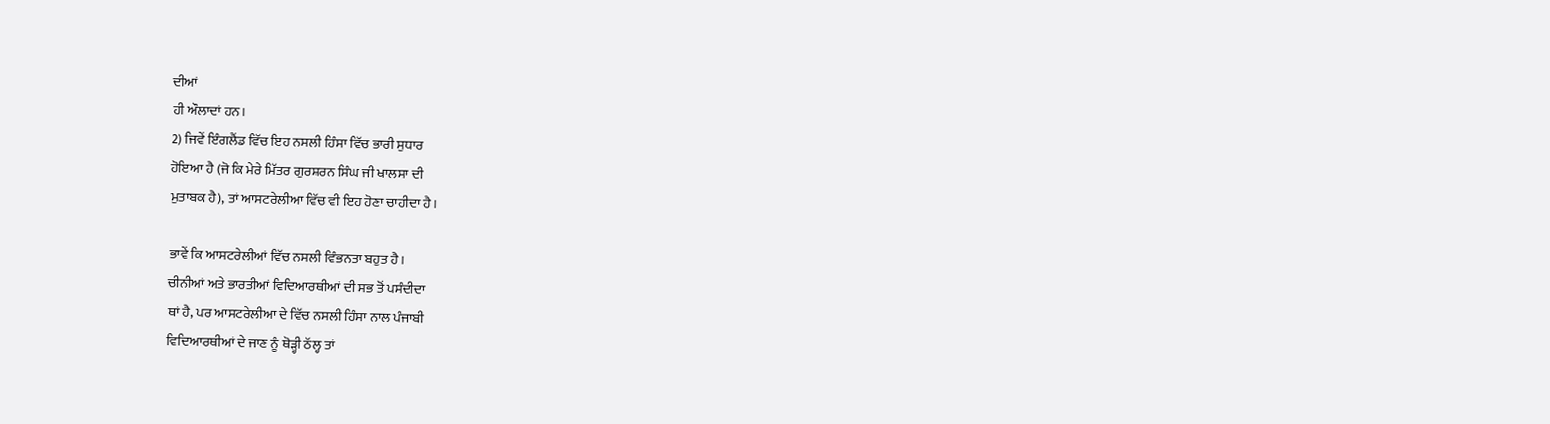ਦੀਆਂ
ਹੀ ਔਲਾਦਾਂ ਹਨ।
2) ਜਿਵੇਂ ਇੰਗਲੈਂਡ ਵਿੱਚ ਇਹ ਨਸਲੀ ਹਿੰਸਾ ਵਿੱਚ ਭਾਰੀ ਸੁਧਾਰ
ਹੋਇਆ ਹੈ (ਜੋ ਕਿ ਮੇਰੇ ਮਿੱਤਰ ਗੁਰਸ਼ਰਨ ਸਿੰਘ ਜੀ ਖਾਲਸਾ ਦੀ
ਮੁਤਾਬਕ ਹੈ), ਤਾਂ ਆਸਟਰੇਲੀਆ ਵਿੱਚ ਵੀ ਇਹ ਹੋਣਾ ਚਾਹੀਦਾ ਹੈ।

ਭਾਵੇਂ ਕਿ ਆਸਟਰੇਲੀਆਂ ਵਿੱਚ ਨਸਲੀ ਵਿੰਭਨਤਾ ਬਹੁਤ ਹੈ।
ਚੀਨੀਆਂ ਅਤੇ ਭਾਰਤੀਆਂ ਵਿਦਿਆਰਥੀਆਂ ਦੀ ਸਭ ਤੋਂ ਪਸੰਦੀਦਾ
ਥਾਂ ਹੈ, ਪਰ ਆਸਟਰੇਲੀਆ ਦੇ ਵਿੱਚ ਨਸਲੀ ਹਿੰਸਾ ਨਾਲ ਪੰਜਾਬੀ
ਵਿਦਿਆਰਥੀਆਂ ਦੇ ਜਾਣ ਨੂੰ ਥੋੜ੍ਹੀ ਠੱਲ੍ਹ ਤਾਂ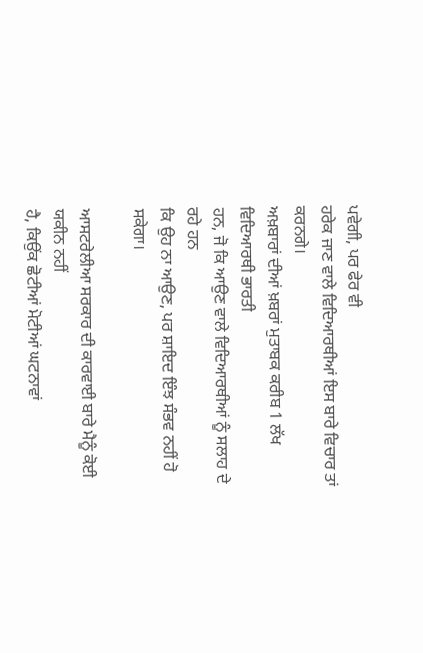ਪਵੇਗੀ, ਪਰ ਫੇਰ ਵੀ
ਹਰੇਕ ਜਾਣ ਵਾਲੇ ਵਿਦਿਆਰਥੀਆਂ ਇਸ ਬਾਰੇ ਵਿਚਾਰ ਤਾਂ ਕਰਨਗੇ।
ਅਖ਼ਬਾਰਾਂ ਦੀਆਂ ਖ਼ਬਰਾਂ ਮੁਤਾਬਕ ਕਰੀਬ 1 ਲੱਖ ਵਿਦਿਆਰਥੀ ਭਾਰਤੀ
ਹਨ, ਜੋ ਕਿ ਆਉਣ ਵਾਲੇ ਵਿਦਿਆਰਥੀਆਂ ਨੂੰ ਸਲਾਹ ਦੇ ਰਹੇ ਹਨ
ਕਿ ਉਹ ਨਾ ਆਉਣ, ਪਰ ਸ਼ਾਇਦ ਇੰਝ ਸੰਭਵ ਨਹੀਂ ਹੋ ਸਕੇਗਾ।

ਆਸਟਰੇਲੀਆ ਸਰਕਾਰ ਦੀ ਕਾਰਵਾਈ ਬਾਰੇ ਮੈਨੂੰ ਕੋਈ ਯਕੀਨ ਨਹੀਂ
ਹੈ, ਕਿਉਂਕ ਛੋਟੀਆਂ ਮੋਟੀਆਂ ਘਟਨਾਵਾਂ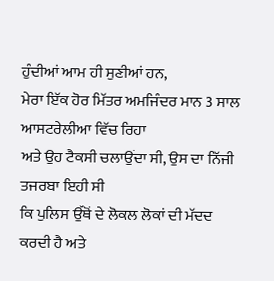ਹੁੰਦੀਆਂ ਆਮ ਹੀ ਸੁਣੀਆਂ ਹਨ,
ਮੇਰਾ ਇੱਕ ਹੋਰ ਮਿੱਤਰ ਅਮਜਿੰਦਰ ਮਾਨ 3 ਸਾਲ ਆਸਟਰੇਲੀਆ ਵਿੱਚ ਰਿਹਾ
ਅਤੇ ਉਹ ਟੈਕਸੀ ਚਲਾਉਂਦਾ ਸੀ, ਉਸ ਦਾ ਨਿੱਜੀ ਤਜਰਬਾ ਇਹੀ ਸੀ
ਕਿ ਪੁਲਿਸ ਉੱਥੋਂ ਦੇ ਲੋਕਲ ਲੋਕਾਂ ਦੀ ਮੱਦਦ ਕਰਦੀ ਹੈ ਅਤੇ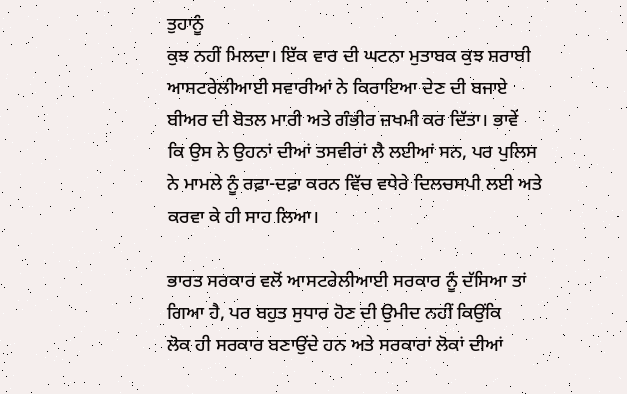ਤੁਹਾਨੂੰ
ਕੁਝ ਨਹੀਂ ਮਿਲਦਾ। ਇੱਕ ਵਾਰ ਦੀ ਘਟਨਾ ਮੁਤਾਬਕ ਕੁਝ ਸ਼ਰਾਬੀ
ਆਸਟਰੇਲੀਆਈ ਸਵਾਰੀਆਂ ਨੇ ਕਿਰਾਇਆ ਦੇਣ ਦੀ ਬਜਾਏ
ਬੀਅਰ ਦੀ ਬੋਤਲ ਮਾਰੀ ਅਤੇ ਗੰਭੀਰ ਜ਼ਖਮੀ ਕਰ ਦਿੱਤਾ। ਭਾਵੇਂ
ਕਿ ਉਸ ਨੇ ਉਹਨਾਂ ਦੀਆਂ ਤਸਵੀਰਾਂ ਲੈ ਲਈਆਂ ਸਨ, ਪਰ ਪੁਲਿਸ
ਨੇ ਮਾਮਲੇ ਨੂੰ ਰਫ਼ਾ-ਦਫ਼ਾ ਕਰਨ ਵਿੱਚ ਵਧੇਰੇ ਦਿਲਚਸਪੀ ਲਈ ਅਤੇ
ਕਰਵਾ ਕੇ ਹੀ ਸਾਹ ਲਿਆ।

ਭਾਰਤ ਸਰਕਾਰ ਵਲੋਂ ਆਸਟਰੇਲੀਆਈ ਸਰਕਾਰ ਨੂੰ ਦੱਸਿਆ ਤਾਂ
ਗਿਆ ਹੈ, ਪਰ ਬਹੁਤ ਸੁਧਾਰ ਹੋਣ ਦੀ ਉਮੀਦ ਨਹੀਂ ਕਿਉਂਕਿ
ਲੋਕ ਹੀ ਸਰਕਾਰ ਬਣਾਉਂਦੇ ਹਨ ਅਤੇ ਸਰਕਾਰਾਂ ਲੋਕਾਂ ਦੀਆਂ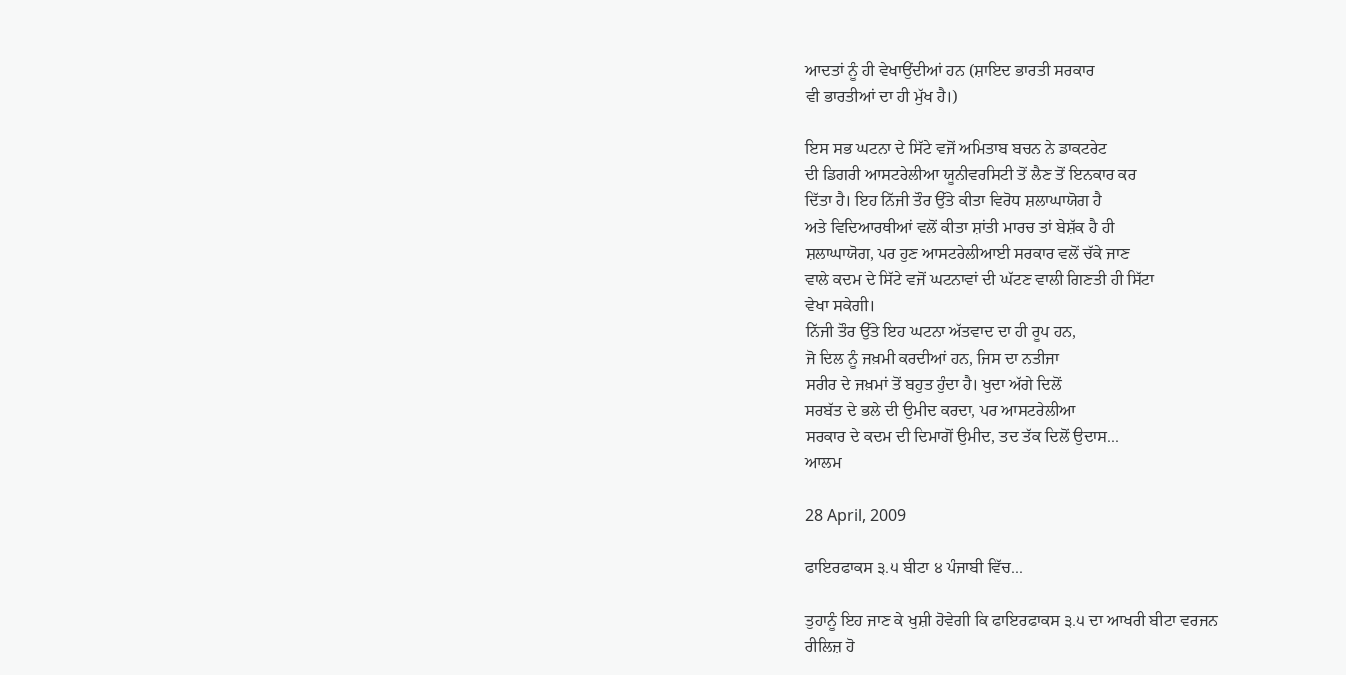ਆਦਤਾਂ ਨੂੰ ਹੀ ਵੇਖਾਉਂਦੀਆਂ ਹਨ (ਸ਼ਾਇਦ ਭਾਰਤੀ ਸਰਕਾਰ
ਵੀ ਭਾਰਤੀਆਂ ਦਾ ਹੀ ਮੁੱਖ ਹੈ।)

ਇਸ ਸਭ ਘਟਨਾ ਦੇ ਸਿੱਟੇ ਵਜੋਂ ਅਮਿਤਾਬ ਬਚਨ ਨੇ ਡਾਕਟਰੇਟ
ਦੀ ਡਿਗਰੀ ਆਸਟਰੇਲੀਆ ਯੂਨੀਵਰਸਿਟੀ ਤੋਂ ਲੈਣ ਤੋਂ ਇਨਕਾਰ ਕਰ
ਦਿੱਤਾ ਹੈ। ਇਹ ਨਿੱਜੀ ਤੌਰ ਉੱਤੇ ਕੀਤਾ ਵਿਰੋਧ ਸ਼ਲਾਘਾਯੋਗ ਹੈ
ਅਤੇ ਵਿਦਿਆਰਥੀਆਂ ਵਲੋਂ ਕੀਤਾ ਸ਼ਾਂਤੀ ਮਾਰਚ ਤਾਂ ਬੇਸ਼ੱਕ ਹੈ ਹੀ
ਸ਼ਲਾਘਾਯੋਗ, ਪਰ ਹੁਣ ਆਸਟਰੇਲੀਆਈ ਸਰਕਾਰ ਵਲੋਂ ਚੱਕੇ ਜਾਣ
ਵਾਲੇ ਕਦਮ ਦੇ ਸਿੱਟੇ ਵਜੋਂ ਘਟਨਾਵਾਂ ਦੀ ਘੱਟਣ ਵਾਲੀ ਗਿਣਤੀ ਹੀ ਸਿੱਟਾ
ਵੇਖਾ ਸਕੇਗੀ।
ਨਿੱਜੀ ਤੌਰ ਉੱਤੇ ਇਹ ਘਟਨਾ ਅੱਤਵਾਦ ਦਾ ਹੀ ਰੂਪ ਹਨ,
ਜੋ ਦਿਲ ਨੂੰ ਜਖ਼ਮੀ ਕਰਦੀਆਂ ਹਨ, ਜਿਸ ਦਾ ਨਤੀਜਾ
ਸਰੀਰ ਦੇ ਜਖ਼ਮਾਂ ਤੋਂ ਬਹੁਤ ਹੁੰਦਾ ਹੈ। ਖੁਦਾ ਅੱਗੇ ਦਿਲੋਂ
ਸਰਬੱਤ ਦੇ ਭਲੇ ਦੀ ਉਮੀਦ ਕਰਦਾ, ਪਰ ਆਸਟਰੇਲੀਆ
ਸਰਕਾਰ ਦੇ ਕਦਮ ਦੀ ਦਿਮਾਗੋਂ ਉਮੀਦ, ਤਦ ਤੱਕ ਦਿਲੋਂ ਉਦਾਸ...
ਆਲਮ

28 April, 2009

ਫਾਇਰਫਾਕਸ ੩.੫ ਬੀਟਾ ੪ ਪੰਜਾਬੀ ਵਿੱਚ...

ਤੁਹਾਨੂੰ ਇਹ ਜਾਣ ਕੇ ਖੁਸ਼ੀ ਹੋਵੇਗੀ ਕਿ ਫਾਇਰਫਾਕਸ ੩.੫ ਦਾ ਆਖਰੀ ਬੀਟਾ ਵਰਜਨ
ਰੀਲਿਜ਼ ਹੋ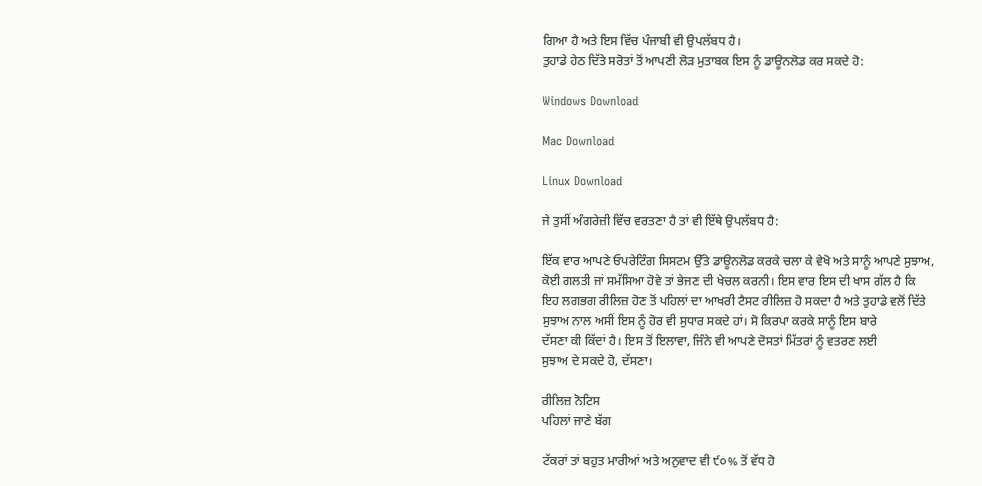ਗਿਆ ਹੈ ਅਤੇ ਇਸ ਵਿੱਚ ਪੰਜਾਬੀ ਵੀ ਉਪਲੱਬਧ ਹੈ।
ਤੁਹਾਡੇ ਹੇਠ ਦਿੱਤੇ ਸਰੋਤਾਂ ਤੋਂ ਆਪਣੀ ਲੋੜ ਮੁਤਾਬਕ ਇਸ ਨੂੰ ਡਾਊਨਲੋਡ ਕਰ ਸਕਦੇ ਹੋ:

Windows Download

Mac Download

Linux Download

ਜੇ ਤੁਸੀਂ ਅੰਗਰੇਜ਼ੀ ਵਿੱਚ ਵਰਤਣਾ ਹੈ ਤਾਂ ਵੀ ਇੱਥੇ ਉਪਲੱਬਧ ਹੈ:

ਇੱਕ ਵਾਰ ਆਪਣੇ ਓਪਰੇਟਿੰਗ ਸਿਸਟਮ ਉੱਤੇ ਡਾਊਨਲੋਡ ਕਰਕੇ ਚਲਾ ਕੇ ਵੇਖੋ ਅਤੇ ਸਾਨੂੰ ਆਪਣੇ ਸੁਝਾਅ,
ਕੋਈ ਗਲਤੀ ਜਾਂ ਸਮੱਸਿਆ ਹੋਵੇ ਤਾਂ ਭੇਜਣ ਦੀ ਖੇਚਲ ਕਰਨੀ। ਇਸ ਵਾਰ ਇਸ ਦੀ ਖਾਸ ਗੱਲ ਹੈ ਕਿ
ਇਹ ਲਗਭਗ ਰੀਲਿਜ਼ ਹੋਣ ਤੋਂ ਪਹਿਲਾਂ ਦਾ ਆਖਰੀ ਟੈਸਟ ਰੀਲਿਜ਼ ਹੋ ਸਕਦਾ ਹੈ ਅਤੇ ਤੁਹਾਡੇ ਵਲੋਂ ਦਿੱਤੇ
ਸੁਝਾਅ ਨਾਲ ਅਸੀਂ ਇਸ ਨੂੰ ਹੋਰ ਵੀ ਸੁਧਾਰ ਸਕਦੇ ਹਾਂ। ਸੋ ਕਿਰਪਾ ਕਰਕੇ ਸਾਨੂੰ ਇਸ ਬਾਰੇ
ਦੱਸਣਾ ਕੀ ਕਿੱਦਾਂ ਹੈ। ਇਸ ਤੋਂ ਇਲਾਵਾ, ਜਿੰਨੇ ਵੀ ਆਪਣੇ ਦੋਸਤਾਂ ਮਿੱਤਰਾਂ ਨੂੰ ਵਤਰਣ ਲਈ
ਸੁਝਾਅ ਦੇ ਸਕਦੇ ਹੋ, ਦੱਸਣਾ।

ਰੀਲਿਜ਼ ਨੋਟਿਸ
ਪਹਿਲਾਂ ਜਾਣੇ ਬੱਗ

ਟੱਕਰਾਂ ਤਾਂ ਬਹੁਤ ਮਾਰੀਆਂ ਅਤੇ ਅਨੁਵਾਦ ਵੀ ੯੦% ਤੋਂ ਵੱਧ ਹੋ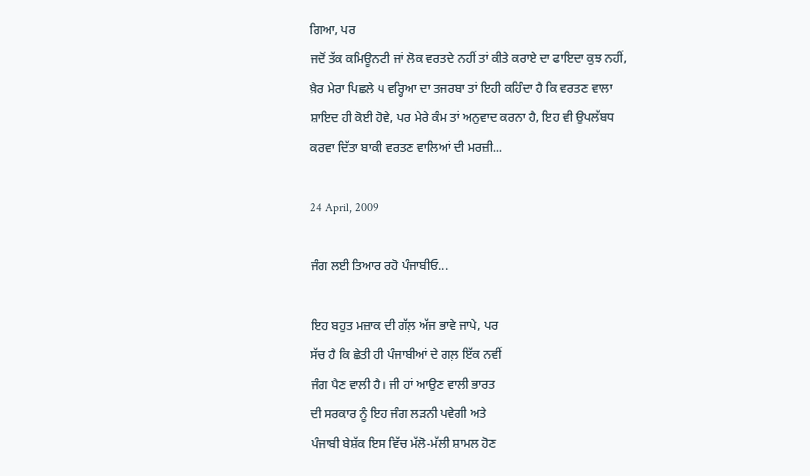ਗਿਆ, ਪਰ
ਜਦੋਂ ਤੱਕ ਕਮਿਊਨਟੀ ਜਾਂ ਲੋਕ ਵਰਤਦੇ ਨਹੀਂ ਤਾਂ ਕੀਤੇ ਕਰਾਏ ਦਾ ਫਾਇਦਾ ਕੁਝ ਨਹੀਂ,
ਖ਼ੈਰ ਮੇਰਾ ਪਿਛਲੇ ੫ ਵਰ੍ਹਿਆ ਦਾ ਤਜਰਬਾ ਤਾਂ ਇਹੀ ਕਹਿੰਦਾ ਹੈ ਕਿ ਵਰਤਣ ਵਾਲਾ
ਸ਼ਾਇਦ ਹੀ ਕੋਈ ਹੋਵੇ, ਪਰ ਮੇਰੇ ਕੰਮ ਤਾਂ ਅਨੁਵਾਦ ਕਰਨਾ ਹੈ, ਇਹ ਵੀ ਉਪਲੱਬਧ
ਕਰਵਾ ਦਿੱਤਾ ਬਾਕੀ ਵਰਤਣ ਵਾਲਿਆਂ ਦੀ ਮਰਜ਼ੀ...

24 April, 2009

ਜੰਗ ਲਈ ਤਿਆਰ ਰਹੋ ਪੰਜਾਬੀਓ...

ਇਹ ਬਹੁਤ ਮਜ਼ਾਕ ਦੀ ਗੱਲ਼ ਅੱਜ ਭਾਵੇ ਜਾਪੇ, ਪਰ
ਸੱਚ ਹੈ ਕਿ ਛੇਤੀ ਹੀ ਪੰਜਾਬੀਆਂ ਦੇ ਗਲ਼ ਇੱਕ ਨਵੀਂ
ਜੰਗ ਪੈਣ ਵਾਲੀ ਹੈ। ਜੀ ਹਾਂ ਆਉਣ ਵਾਲੀ ਭਾਰਤ
ਦੀ ਸਰਕਾਰ ਨੂੰ ਇਹ ਜੰਗ ਲੜਨੀ ਪਵੇਗੀ ਅਤੇ
ਪੰਜਾਬੀ ਬੇਸ਼ੱਕ ਇਸ ਵਿੱਚ ਮੱਲੋ-ਮੱਲੀ ਸ਼ਾਮਲ ਹੋਣ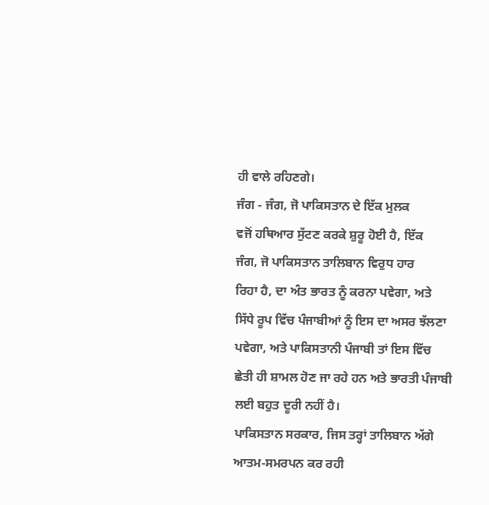ਹੀ ਵਾਲੇ ਰਹਿਣਗੇ।
ਜੰਗ - ਜੰਗ, ਜੋ ਪਾਕਿਸਤਾਨ ਦੇ ਇੱਕ ਮੁਲਕ
ਵਜੋਂ ਹਥਿਆਰ ਸੁੱਟਣ ਕਰਕੇ ਸ਼ੁਰੂ ਹੋਈ ਹੈ, ਇੱਕ
ਜੰਗ, ਜੋ ਪਾਕਿਸਤਾਨ ਤਾਲਿਬਾਨ ਵਿਰੁਧ ਹਾਰ
ਰਿਹਾ ਹੈ, ਦਾ ਅੰਤ ਭਾਰਤ ਨੂੰ ਕਰਨਾ ਪਵੇਗਾ, ਅਤੇ
ਸਿੱਧੇ ਰੂਪ ਵਿੱਚ ਪੰਜਾਬੀਆਂ ਨੂੰ ਇਸ ਦਾ ਅਸਰ ਝੱਲਣਾ
ਪਵੇਗਾ, ਅਤੇ ਪਾਕਿਸਤਾਨੀ ਪੰਜਾਬੀ ਤਾਂ ਇਸ ਵਿੱਚ
ਛੇਤੀ ਹੀ ਸ਼ਾਮਲ ਹੋਣ ਜਾ ਰਹੇ ਹਨ ਅਤੇ ਭਾਰਤੀ ਪੰਜਾਬੀ
ਲਈ ਬਹੁਤ ਦੂਰੀ ਨਹੀਂ ਹੈ।
ਪਾਕਿਸਤਾਨ ਸਰਕਾਰ, ਜਿਸ ਤਰ੍ਹਾਂ ਤਾਲਿਬਾਨ ਅੱਗੇ
ਆਤਮ-ਸਮਰਪਨ ਕਰ ਰਹੀ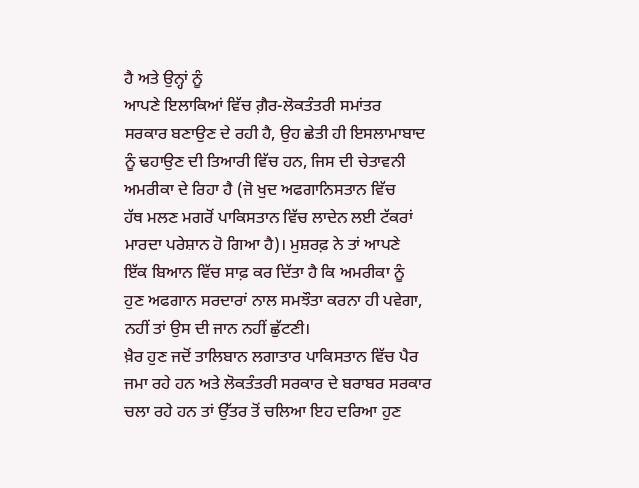ਹੈ ਅਤੇ ਉਨ੍ਹਾਂ ਨੂੰ
ਆਪਣੇ ਇਲਾਕਿਆਂ ਵਿੱਚ ਗ਼ੈਰ-ਲੋਕਤੰਤਰੀ ਸਮਾਂਤਰ
ਸਰਕਾਰ ਬਣਾਉਣ ਦੇ ਰਹੀ ਹੈ, ਉਹ ਛੇਤੀ ਹੀ ਇਸਲਾਮਾਬਾਦ
ਨੂੰ ਢਹਾਉਣ ਦੀ ਤਿਆਰੀ ਵਿੱਚ ਹਨ, ਜਿਸ ਦੀ ਚੇਤਾਵਨੀ
ਅਮਰੀਕਾ ਦੇ ਰਿਹਾ ਹੈ (ਜੋ ਖੁਦ ਅਫਗਾਨਿਸਤਾਨ ਵਿੱਚ
ਹੱਥ ਮਲਣ ਮਗਰੋਂ ਪਾਕਿਸਤਾਨ ਵਿੱਚ ਲਾਦੇਨ ਲਈ ਟੱਕਰਾਂ
ਮਾਰਦਾ ਪਰੇਸ਼ਾਨ ਹੋ ਗਿਆ ਹੈ)। ਮੁਸ਼ਰਫ਼ ਨੇ ਤਾਂ ਆਪਣੇ
ਇੱਕ ਬਿਆਨ ਵਿੱਚ ਸਾਫ਼ ਕਰ ਦਿੱਤਾ ਹੈ ਕਿ ਅਮਰੀਕਾ ਨੂੰ
ਹੁਣ ਅਫਗਾਨ ਸਰਦਾਰਾਂ ਨਾਲ ਸਮਝੌਤਾ ਕਰਨਾ ਹੀ ਪਵੇਗਾ,
ਨਹੀਂ ਤਾਂ ਉਸ ਦੀ ਜਾਨ ਨਹੀਂ ਛੁੱਟਣੀ।
ਖ਼ੈਰ ਹੁਣ ਜਦੋਂ ਤਾਲਿਬਾਨ ਲਗਾਤਾਰ ਪਾਕਿਸਤਾਨ ਵਿੱਚ ਪੈਰ
ਜਮਾ ਰਹੇ ਹਨ ਅਤੇ ਲੋਕਤੰਤਰੀ ਸਰਕਾਰ ਦੇ ਬਰਾਬਰ ਸਰਕਾਰ
ਚਲਾ ਰਹੇ ਹਨ ਤਾਂ ਉੱਤਰ ਤੋਂ ਚਲਿਆ ਇਹ ਦਰਿਆ ਹੁਣ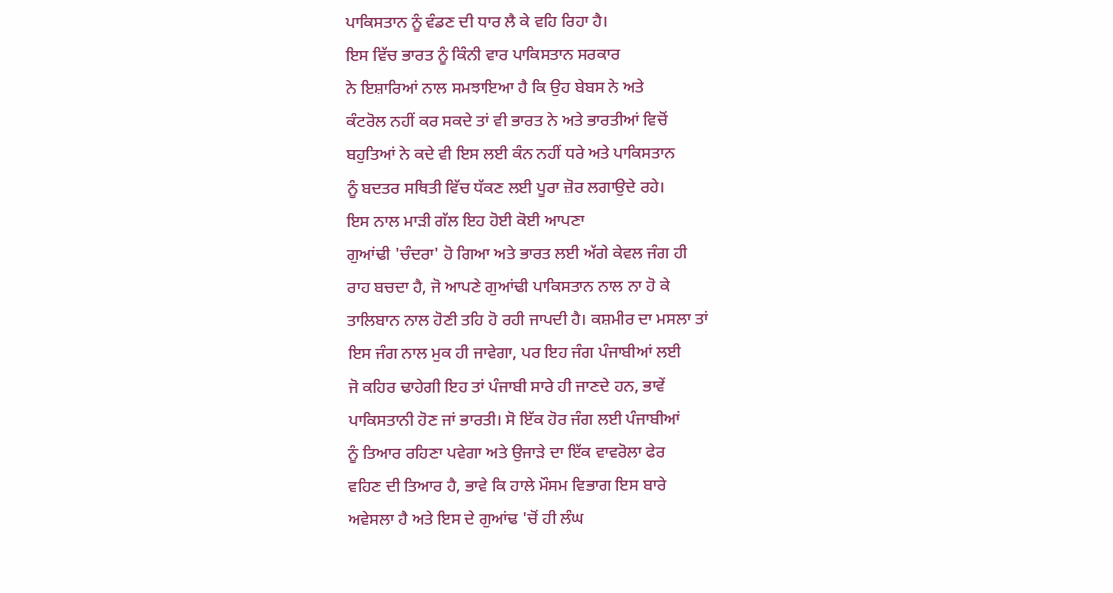ਪਾਕਿਸਤਾਨ ਨੂੰ ਵੰਡਣ ਦੀ ਧਾਰ ਲੈ ਕੇ ਵਹਿ ਰਿਹਾ ਹੈ।
ਇਸ ਵਿੱਚ ਭਾਰਤ ਨੂੰ ਕਿੰਨੀ ਵਾਰ ਪਾਕਿਸਤਾਨ ਸਰਕਾਰ
ਨੇ ਇਸ਼ਾਰਿਆਂ ਨਾਲ ਸਮਝਾਇਆ ਹੈ ਕਿ ਉਹ ਬੇਬਸ ਨੇ ਅਤੇ
ਕੰਟਰੋਲ ਨਹੀਂ ਕਰ ਸਕਦੇ ਤਾਂ ਵੀ ਭਾਰਤ ਨੇ ਅਤੇ ਭਾਰਤੀਆਂ ਵਿਚੋਂ
ਬਹੁਤਿਆਂ ਨੇ ਕਦੇ ਵੀ ਇਸ ਲਈ ਕੰਨ ਨਹੀਂ ਧਰੇ ਅਤੇ ਪਾਕਿਸਤਾਨ
ਨੂੰ ਬਦਤਰ ਸਥਿਤੀ ਵਿੱਚ ਧੱਕਣ ਲਈ ਪੂਰਾ ਜ਼ੋਰ ਲਗਾਉਦੇ ਰਹੇ।
ਇਸ ਨਾਲ ਮਾੜੀ ਗੱਲ ਇਹ ਹੋਈ ਕੋਈ ਆਪਣਾ
ਗੁਆਂਢੀ 'ਚੰਦਰਾ' ਹੋ ਗਿਆ ਅਤੇ ਭਾਰਤ ਲਈ ਅੱਗੇ ਕੇਵਲ ਜੰਗ ਹੀ
ਰਾਹ ਬਚਦਾ ਹੈ, ਜੋ ਆਪਣੇ ਗੁਆਂਢੀ ਪਾਕਿਸਤਾਨ ਨਾਲ ਨਾ ਹੋ ਕੇ
ਤਾਲਿਬਾਨ ਨਾਲ ਹੋਣੀ ਤਹਿ ਹੋ ਰਹੀ ਜਾਪਦੀ ਹੈ। ਕਸ਼ਮੀਰ ਦਾ ਮਸਲਾ ਤਾਂ
ਇਸ ਜੰਗ ਨਾਲ ਮੁਕ ਹੀ ਜਾਵੇਗਾ, ਪਰ ਇਹ ਜੰਗ ਪੰਜਾਬੀਆਂ ਲਈ
ਜੋ ਕਹਿਰ ਢਾਹੇਗੀ ਇਹ ਤਾਂ ਪੰਜਾਬੀ ਸਾਰੇ ਹੀ ਜਾਣਦੇ ਹਨ, ਭਾਵੇਂ
ਪਾਕਿਸਤਾਨੀ ਹੋਣ ਜਾਂ ਭਾਰਤੀ। ਸੋ ਇੱਕ ਹੋਰ ਜੰਗ ਲਈ ਪੰਜਾਬੀਆਂ
ਨੂੰ ਤਿਆਰ ਰਹਿਣਾ ਪਵੇਗਾ ਅਤੇ ਉਜਾੜੇ ਦਾ ਇੱਕ ਵਾਵਰੋਲਾ ਫੇਰ
ਵਹਿਣ ਦੀ ਤਿਆਰ ਹੈ, ਭਾਵੇ ਕਿ ਹਾਲੇ ਮੌਸਮ ਵਿਭਾਗ ਇਸ ਬਾਰੇ
ਅਵੇਸਲਾ ਹੈ ਅਤੇ ਇਸ ਦੇ ਗੁਆਂਢ 'ਚੋਂ ਹੀ ਲੰਘ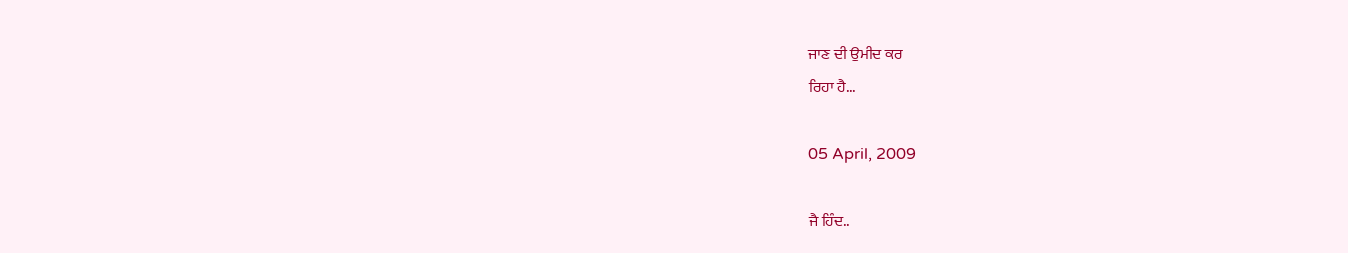ਜਾਣ ਦੀ ਉਮੀਦ ਕਰ
ਰਿਹਾ ਹੈ...

05 April, 2009

ਜੈ ਹਿੰਦ..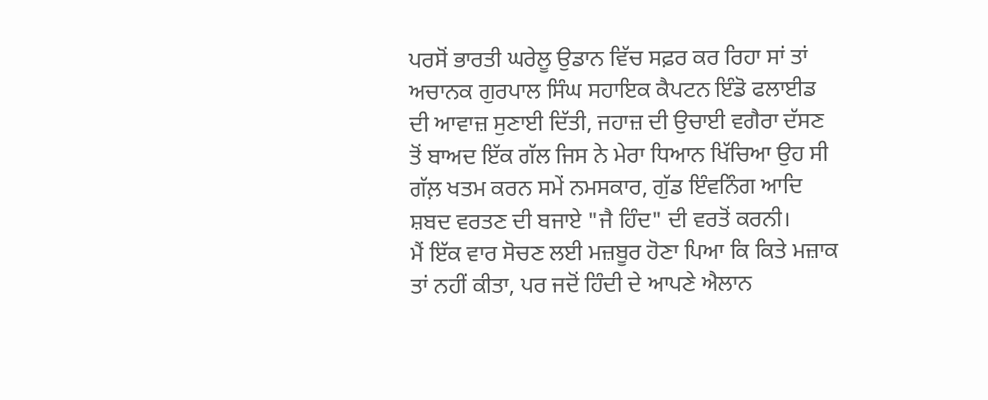ਪਰਸੋਂ ਭਾਰਤੀ ਘਰੇਲੂ ਉਡਾਨ ਵਿੱਚ ਸਫ਼ਰ ਕਰ ਰਿਹਾ ਸਾਂ ਤਾਂ
ਅਚਾਨਕ ਗੁਰਪਾਲ ਸਿੰਘ ਸਹਾਇਕ ਕੈਪਟਨ ਇੰਡੋ ਫਲਾਈਡ
ਦੀ ਆਵਾਜ਼ ਸੁਣਾਈ ਦਿੱਤੀ, ਜਹਾਜ਼ ਦੀ ਉਚਾਈ ਵਗੈਰਾ ਦੱਸਣ
ਤੋਂ ਬਾਅਦ ਇੱਕ ਗੱਲ ਜਿਸ ਨੇ ਮੇਰਾ ਧਿਆਨ ਖਿੱਚਿਆ ਉਹ ਸੀ
ਗੱਲ਼ ਖਤਮ ਕਰਨ ਸਮੇਂ ਨਮਸਕਾਰ, ਗੁੱਡ ਇੰਵਨਿੰਗ ਆਦਿ
ਸ਼ਬਦ ਵਰਤਣ ਦੀ ਬਜਾਏ "ਜੈ ਹਿੰਦ" ਦੀ ਵਰਤੋਂ ਕਰਨੀ।
ਮੈਂ ਇੱਕ ਵਾਰ ਸੋਚਣ ਲਈ ਮਜ਼ਬੂਰ ਹੋਣਾ ਪਿਆ ਕਿ ਕਿਤੇ ਮਜ਼ਾਕ
ਤਾਂ ਨਹੀਂ ਕੀਤਾ, ਪਰ ਜਦੋਂ ਹਿੰਦੀ ਦੇ ਆਪਣੇ ਐਲਾਨ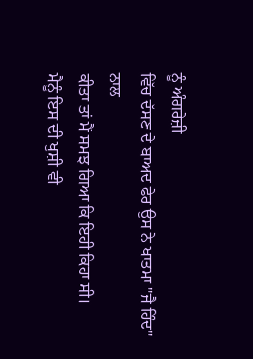ਨੂੰ ਅੰਗਰੇਜ਼ੀ
ਵਿੱਚ ਦੱਸਣ ਦੇ ਬਾਅਦ ਫੇਰ ਉਸ ਨੇ ਖਾਤਮਾ "ਜੈ ਹਿੰਦ" ਨਾਲ
ਕੀਤਾ ਤਾਂ ਮੈਂ ਸਮਝ ਗਿਆ ਕਿ ਇਹੀ ਕਿਹਾ ਸੀ।
ਮੈਨੂੰ ਇਸ ਦੀ ਖੁਸ਼ੀ ਵੀ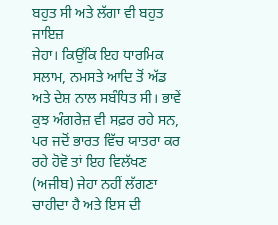ਬਹੁਤ ਸੀ ਅਤੇ ਲੱਗਾ ਵੀ ਬਹੁਤ ਜਾਇਜ਼
ਜੇਹਾ। ਕਿਉਂਕਿ ਇਹ ਧਾਰਮਿਕ ਸਲਾਮ, ਨਮਸਤੇ ਆਦਿ ਤੋਂ ਅੱਡ
ਅਤੇ ਦੇਸ਼ ਨਾਲ ਸਬੰਧਿਤ ਸੀ। ਭਾਵੇਂ ਕੁਝ ਅੰਗਰੇਜ਼ ਵੀ ਸਫ਼ਰ ਰਹੇ ਸਨ,
ਪਰ ਜਦੋਂ ਭਾਰਤ ਵਿੱਚ ਯਾਤਰਾ ਕਰ ਰਹੇ ਹੋਵੋ ਤਾਂ ਇਹ ਵਿਲੱਖਣ
(ਅਜੀਬ) ਜੇਹਾ ਨਹੀਂ ਲੱਗਣਾ ਚਾਹੀਦਾ ਹੈ ਅਤੇ ਇਸ ਦੀ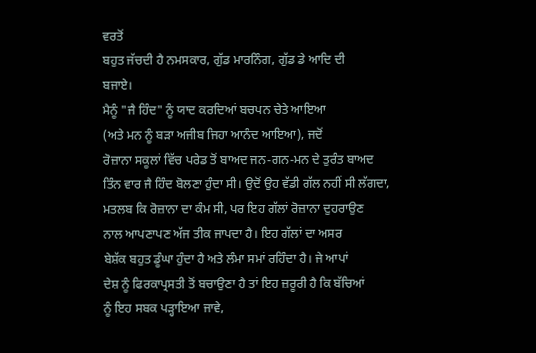ਵਰਤੋਂ
ਬਹੁਤ ਜੱਚਦੀ ਹੈ ਨਮਸਕਾਰ, ਗੁੱਡ ਮਾਰਨਿੰਗ, ਗੁੱਡ ਡੇ ਆਦਿ ਦੀ
ਬਜਾਏ।
ਮੈਨੂੰ "ਜੈ ਹਿੰਦ" ਨੂੰ ਯਾਦ ਕਰਦਿਆਂ ਬਚਪਨ ਚੇਤੇ ਆਇਆ
(ਅਤੇ ਮਨ ਨੂੰ ਬੜਾ ਅਜੀਬ ਜਿਹਾ ਆਨੰਦ ਆਇਆ), ਜਦੋਂ
ਰੋਜ਼ਾਨਾ ਸਕੂਲਾਂ ਵਿੱਚ ਪਰੇਡ ਤੋਂ ਬਾਅਦ ਜਨ-ਗਨ-ਮਨ ਦੇ ਤੁਰੰਤ ਬਾਅਦ
ਤਿੰਨ ਵਾਰ ਜੈ ਹਿੰਦ ਬੋਲਣਾ ਹੁੰਦਾ ਸੀ। ਉਦੋਂ ਉਹ ਵੱਡੀ ਗੱਲ ਨਹੀਂ ਸੀ ਲੱਗਦਾ,
ਮਤਲਬ ਕਿ ਰੋਜ਼ਾਨਾ ਦਾ ਕੰਮ ਸੀ, ਪਰ ਇਹ ਗੱਲਾਂ ਰੋਜ਼ਾਨਾ ਦੁਹਰਾਉਣ
ਨਾਲ ਆਪਣਾਪਣ ਅੱਜ ਤੀਕ ਜਾਪਦਾ ਹੈ। ਇਹ ਗੱਲਾਂ ਦਾ ਅਸਰ
ਬੇਸ਼ੱਕ ਬਹੁਤ ਡੂੰਘਾ ਹੁੰਦਾ ਹੈ ਅਤੇ ਲੰਮਾ ਸਮਾਂ ਰਹਿੰਦਾ ਹੈ। ਜੇ ਆਪਾਂ
ਦੇਸ਼ ਨੂੰ ਫਿਰਕਾਪ੍ਰਸਤੀ ਤੋਂ ਬਚਾਉਣਾ ਹੈ ਤਾਂ ਇਹ ਜ਼ਰੂਰੀ ਹੈ ਕਿ ਬੱਚਿਆਂ
ਨੂੰ ਇਹ ਸਬਕ ਪੜ੍ਹਾਇਆ ਜਾਵੇ,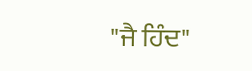"ਜੈ ਹਿੰਦ"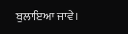ਬੁਲਾਇਆ ਜਾਵੇ।